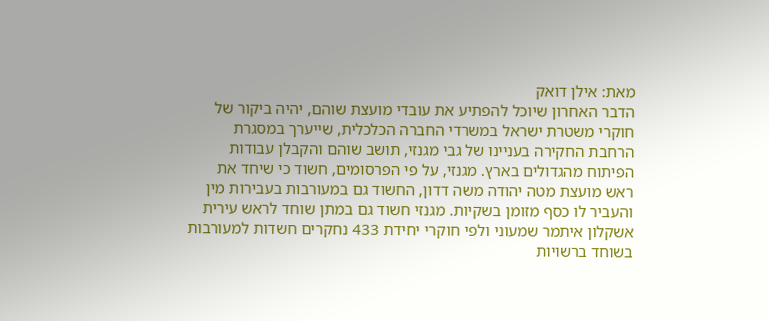מאת: אילן דואק
הדבר האחרון שיוכל להפתיע את עובדי מועצת שוהם, יהיה ביקור של חוקרי משטרת ישראל במשרדי החברה הכלכלית, שייערך במסגרת הרחבת החקירה בעניינו של גבי מגנזי, תושב שוהם והקבלן עבודות הפיתוח מהגדולים בארץ. מגנזי, על פי הפרסומים, חשוד כי שיחד את ראש מועצת מטה יהודה משה דדון, החשוד גם במעורבות בעבירות מין והעביר לו כסף מזומן בשקיות. מגנזי חשוד גם במתן שוחד לראש עירית אשקלון איתמר שמעוני ולפי חוקרי יחידת 433 נחקרים חשדות למעורבות בשוחד ברשויות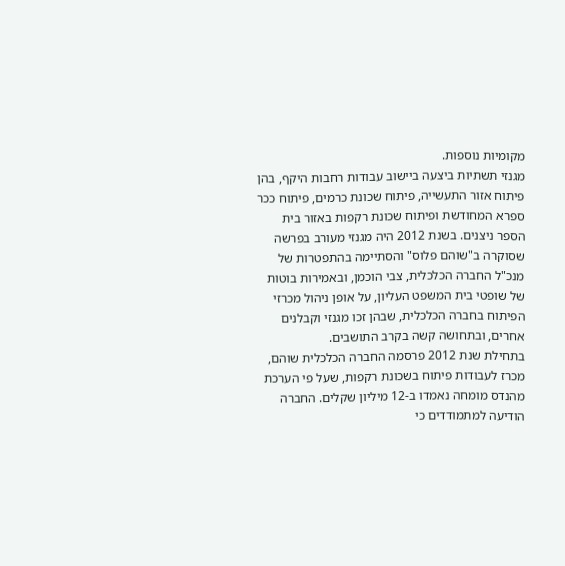מקומיות נוספות.
מגנזי תשתיות ביצעה ביישוב עבודות רחבות היקף, בהן פיתוח אזור התעשייה, פיתוח שכונת כרמים, פיתוח ככר ספרא המחודשת ופיתוח שכונת רקפות באזור בית הספר ניצנים. בשנת 2012 היה מגנזי מעורב בפרשה שסוקרה ב"שוהם פלוס" והסתיימה בהתפטרות של מנכ"ל החברה הכלכלית, צבי הוכמן, ובאמירות בוטות של שופטי בית המשפט העליון, על אופן ניהול מכרזי הפיתוח בחברה הכלכלית, שבהן זכו מגנזי וקבלנים אחרים, ובתחושה קשה בקרב התושבים.
בתחילת שנת 2012 פרסמה החברה הכלכלית שוהם, מכרז לעבודות פיתוח בשכונת רקפות, שעל פי הערכת מהנדס מומחה נאמדו ב-12 מיליון שקלים. החברה הודיעה למתמודדים כי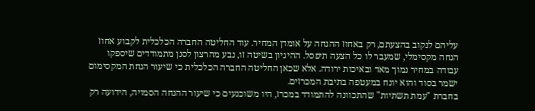עליהם לנקוב בהצעתם, רק באחוז ההנחה על אומדן המחיר. עוד החליטה החברה הכלכלית לקבוע אחוז הנחה מקסימלי, שמעבר לו כל הצעה תיפסל. ההיגיון בשיטה זו, נבע מהרצון לסנן מתמודדים שיספקו עבודה במחיר נמוך מאד ובאיכות ירודה. אלא שכאן החליטה החברה הכלכלית כי שיעור הנחת המקסימום ישמר בסוד והוא יונח במעטפה בתיבת המכרזים.
בחברת "עמת תשתיות" שהתכוונה להתמודד במכרז, היו משוכנעים כי שיעור ההנחה הסמויה, הידועה רק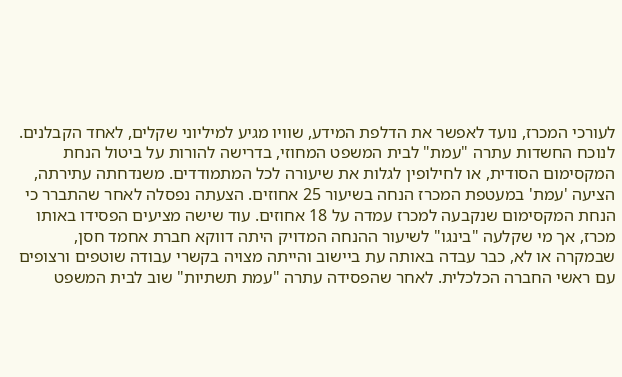לעורכי המכרז, נועד לאפשר את הדלפת המידע, שוויו מגיע למיליוני שקלים, לאחד הקבלנים. לנוכח החשדות עתרה "עמת" לבית המשפט המחוזי, בדרישה להורות על ביטול הנחת המקסימום הסודית, או לחילופין לגלות את שיעורה לכל המתמודדים. משנדחתה עתירתה, הציעה 'עמת' במעטפת המכרז הנחה בשיעור 25 אחוזים. הצעתה נפסלה לאחר שהתברר כי הנחת המקסימום שנקבעה למכרז עמדה על 18 אחוזים. עוד שישה מציעים הפסידו באותו מכרז, אך מי שקלעה "בינגו" לשיעור ההנחה המדויק היתה דווקא חברת אחמד חסן, שבמקרה או לא, כבר עבדה באותה עת ביישוב והייתה מצויה בקשרי עבודה שוטפים ורצופים עם ראשי החברה הכלכלית. לאחר שהפסידה עתרה "עמת תשתיות" שוב לבית המשפט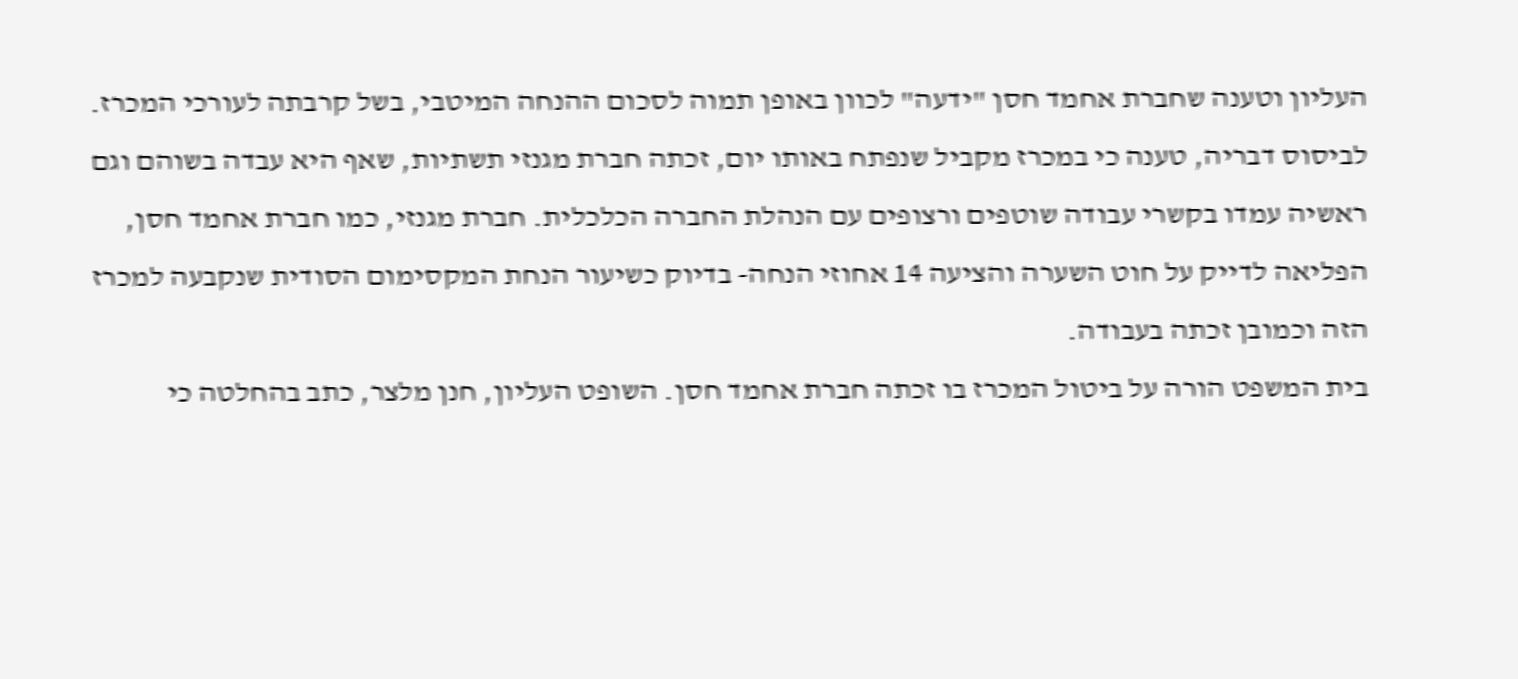העליון וטענה שחברת אחמד חסן "ידעה" לכוון באופן תמוה לסכום ההנחה המיטבי, בשל קרבתה לעורכי המכרז. לביסוס דבריה, טענה כי במכרז מקביל שנפתח באותו יום, זכתה חברת מגנזי תשתיות, שאף היא עבדה בשוהם וגם ראשיה עמדו בקשרי עבודה שוטפים ורצופים עם הנהלת החברה הכלכלית. חברת מגנזי, כמו חברת אחמד חסן, הפליאה לדייק על חוט השערה והציעה 14 אחוזי הנחה- בדיוק כשיעור הנחת המקסימום הסודית שנקבעה למכרז הזה וכמובן זכתה בעבודה.
בית המשפט הורה על ביטול המכרז בו זכתה חברת אחמד חסן. השופט העליון, חנן מלצר, כתב בהחלטה כי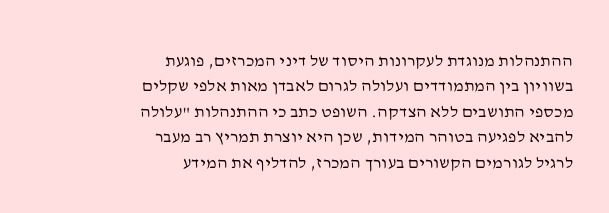ההתנהלות מנוגדת לעקרונות היסוד של דיני המכרזים, פוגעת בשוויון בין המתמודדים ועלולה לגרום לאבדן מאות אלפי שקלים מכספי התושבים ללא הצדקה. השופט כתב כי ההתנהלות "עלולה להביא לפגיעה בטוהר המידות, שכן היא יוצרת תמריץ רב מעבר לרגיל לגורמים הקשורים בעורך המכרז, להדליף את המידע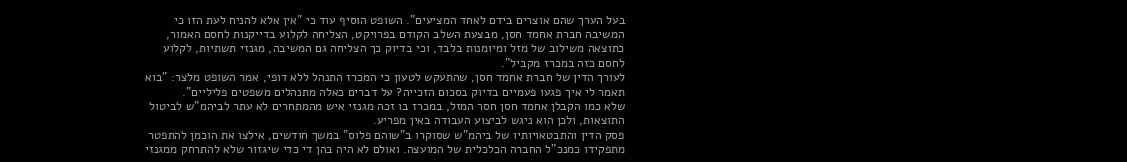בעל הערך שהם אוצרים בידם לאחד המציעים". השופט הוסיף עוד כי "אין אלא להניח לעת הזו כי המשיבה חברת אחמד חסן, מבצעת השלב הקודם בפרויקט, הצליחה לקלוע בדייקנות לחסם האמור, כתוצאה משילוב של מזל ומיומנות בלבד, וכי בדיוק כך הצליחה גם המשיבה, מגנזי תשתיות, לקלוע לחסם כזה במכרז מקביל".
לעורך הדין של חברת אחמד חסן, שהתעקש לטעון כי המכרז התנהל ללא דופי, אמר השופט מלצר: "בוא תאמר לי איך פגעו פעמיים בדיוק בסכום הזכייה? על דברים כאלה מתנהלים משפטים פליליים".
שלא כמו הקבלן אחמד חסן חסר המזל, במכרז בו זכה מגנזי איש מהמתחרים לא עתר לביהמ"ש לביטול התוצאות, ולכן הוא ניגש לביצוע העבודה באין מפריע.
פסק הדין והתבטאויותיו של ביהמ"ש שסוקרו ב"שוהם פלוס" במשך חודשים, אילצו את הוכמן להתפטר מתפקידו כמנכ"ל החברה הכלכלית של המועצה. ואולם לא היה בהן די כדי שיגזור שלא להתרחק ממגנזי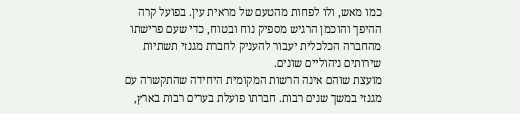כמו מאש, ולו לפחות מהטעם של מראית עין. בפועל קרה ההיפך והוכמן הרגיש מספיק נוח ובטוח, כדי שעם פרישתו מהחברה הכלכלית יעבור להעניק לחברת מגנזי תשתיות שירותים ניהוליים שונים.
מועצת שוהם אינה הרשות המקומית היחידה שהתקשרה עם מגנזי במשך שנים רבות. חברתו פועלת בערים רבות בארץ,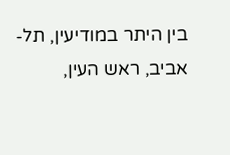בין היתר במודיעין, תל-אביב, ראש העין,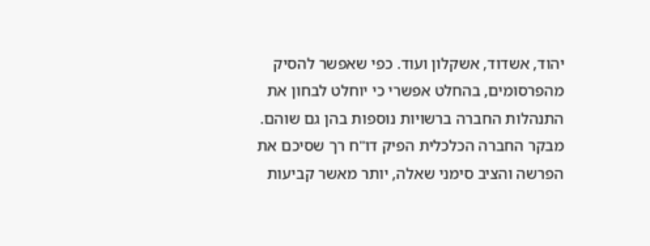יהוד, אשדוד, אשקלון ועוד. כפי שאפשר להסיק מהפרסומים, בהחלט אפשרי כי יוחלט לבחון את התנהלות החברה ברשויות נוספות בהן גם שוהם.
מבקר החברה הכלכלית הפיק דו"ח רך שסיכם את הפרשה והציב סימני שאלה, יותר מאשר קביעות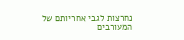נחרצות לגבי אחריותם של המעורבים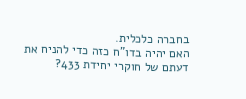בחברה כלכלית.
האם יהיה בדו"ח כזה כדי להניח את דעתם של חוקרי יחידת 433?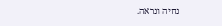נחיה ונראה.